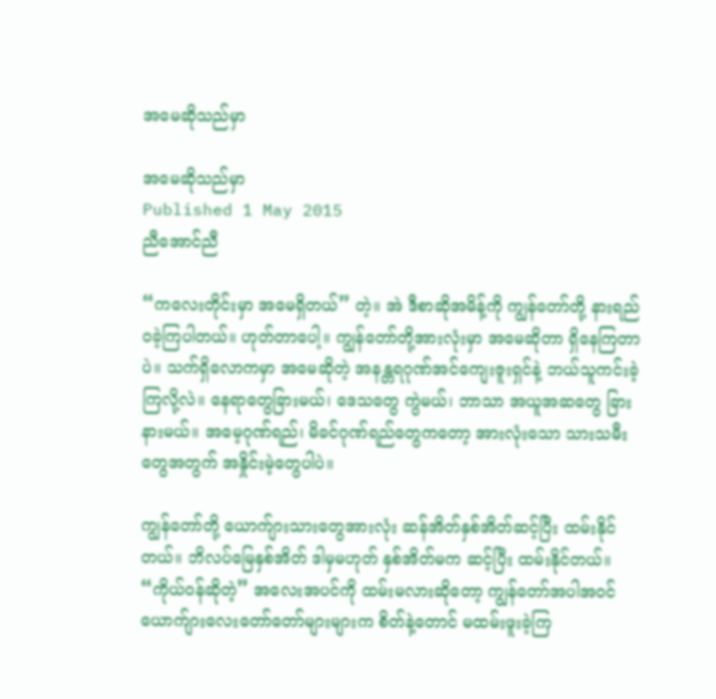အမေဆိုသည်မှာ

အမေဆိုသည်မှာ
Published 1 May 2015
ညီအောင်ညီ

“ကလေးတိုင်းမှာ အမေရှိတယ်” တဲ့။ အဲ ဒီစာဆိုအမိန့်ကို ကျွန်တော်တို့ နားရည်ဝခဲ့ကြပါတယ်။ ဟုတ်တာပေါ့။ ကျွန်တော်တို့အားလုံးမှာ အမေဆိုတာ ရှိနေကြတာပဲ။ သက်ရှိလောကမှာ အမေဆိုတဲ့ အနန္တရဂုဏ်အင်ကျေးဇူးရှင်နဲ့ ဘယ်သူကင်းခဲ့ကြလို့လဲ။ နေရာတွေခြားမယ်၊ ဒေသတွေ ကွဲမယ်၊ ဘာသာ အယူအဆတွေ ခြားနားမယ်။ အမေ့ဂုဏ်ရည်၊ မိခင်ဂုဏ်ရည်တွေကတော့ အားလုံးသော သားသမီးတွေအတွက် အနှိုင်းမဲ့တွေပါပဲ။

ကျွန်တော်တို့ ယောက်ျားသားတွေအားလုံး ဆန်အိတ်နှစ်အိတ်ဆင့်ပြီး ထမ်းနိုင်တယ်။ ဘိလပ်မြေနှစ်အိတ် ဒါမှမဟုတ် နှစ်အိတ်မက ဆင့်ပြီး ထမ်းနိုင်တယ်။ “ကိုယ်ဝန်ဆိုတဲ့” အလေးအပင်ကို ထမ်းမလားဆိုတော့ ကျွန်တော်အပါအဝင် ယောက်ျားလေးတော်တော်များများက စိတ်နဲ့တောင် မထမ်းဖူးခဲ့ကြ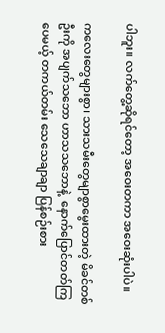ပါဘူး။ လက်တွေ့ဆိုရင်တော့ အဝေးတကာ အဝေးဆုံးပါပဲ။

ကလေးတွေများစွာ၊ သားသမီးတွေမျာစွာမွေးထားတဲ့ မိခင်တစ်ဦးကို အပျက်သဘော ဟာသသဘောနဲ့  နောက်ပြောင်တတ်ကြပေမယ့် တကယ်တမ်း သေသေချာချာ ပြန်စဉ်းစား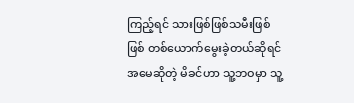ကြည့်ရင် သားဖြစ်ဖြစ်သမီးဖြစ်ဖြစ် တစ်ယောက်မွေးခဲ့တယ်ဆိုရင် အမေဆိုတဲ့ မိခင်ဟာ သူ့ဘဝမှာ သူ့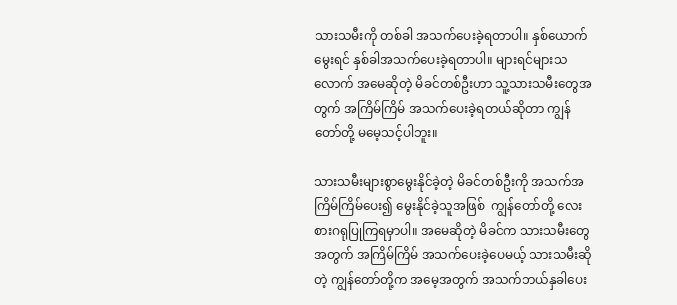သားသမီးကို တစ်ခါ အသက်ပေးခဲ့ရတာပါ။ နှစ်ယောက်မွေးရင် နှစ်ခါအသက်ပေးခဲ့ရတာပါ။ များရင်များသလောက် အမေဆိုတဲ့ မိခင်တစ်ဦးဟာ သူ့သားသမီးတွေအတွက် အကြိမ်ကြိမ် အသက်ပေးခဲ့ရတယ်ဆိုတာ ကျွန်တော်တို့ မမေ့သင့်ပါဘူး။

သားသမီးများစွာမွေးနိုင်ခဲ့တဲ့ မိခင်တစ်ဦးကို အသက်အကြိမ်ကြိမ်ပေး၍ မွေးနိုင်ခဲ့သူအဖြစ်  ကျွန်တော်တို့ လေးစားဂရုပြုကြရမှာပါ။ အမေဆိုတဲ့ မိခင်က သားသမီးတွေအတွက် အကြိမ်ကြိမ် အသက်ပေးခဲ့ပေမယ့် သားသမီးဆိုတဲ့ ကျွန်တော်တို့က အမေ့အတွက် အသက်ဘယ်နှခါပေး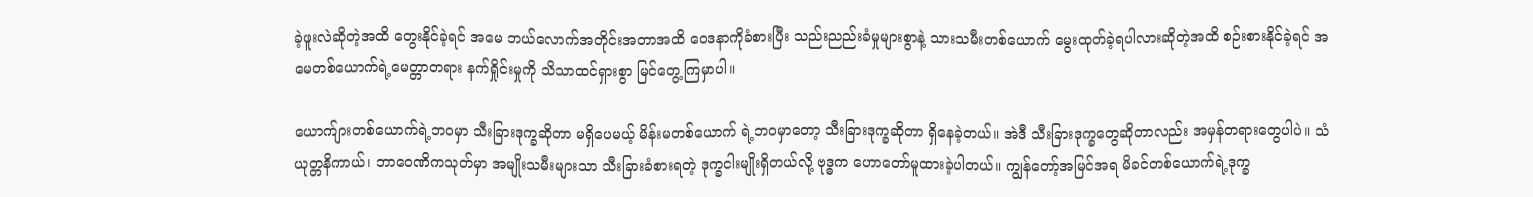ခဲ့ဖူးလဲဆိုတဲ့အထိ တွေးနိုင်ခဲ့ရင် အမေ ဘယ်လောက်အတိုင်းအတာအထိ ဝေဒနာကိုခံစားပြီး သည်းညည်းခံမှုများစွာနဲ့ သားသမီးတစ်ယောက် မွေးထုတ်ခဲ့ရပါလားဆိုတဲ့အထိ စဉ်းစားနိုင်ခဲ့ရင် အမေတစ်ယောက်ရဲ့မေတ္တာတရား နက်ရှိုင်းမှုကို သိသာထင်ရှားစွာ မြင်တွေ့ကြမှာပါ။

ယောက်ျားတစ်ယောက်ရဲ့ဘဝမှာ သီးခြားဒုက္ခဆိုတာ မရှိပေမယ့် မိန်းမတစ်ယောက် ရဲ့ဘဝမှာတော့ သီးခြားဒုက္ခဆိုတာ ရှိနေခဲ့တယ်။ အဲဒီ သီးခြားဒုက္ခတွေဆိုတာလည်း အမှန်တရားတွေပါပဲ။ သံယုတ္တနိကာယ်၊ ဘာဝေဏိကသုတ်မှာ အမျိုးသမီးများသာ သီးခြားခံစားရတဲ့ ဒုက္ခငါးမျိုးရှိတယ်လို့ ဗုဒ္ဓက ဟောတော်မူထားခဲ့ပါတယ်။ ကျွန်တော့်အမြင်အရ မိခင်တစ်ယောက်ရဲ့ဒုက္ခ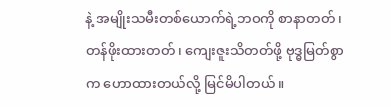နဲ့ အမျိုးသမီးတစ်ယောက်ရဲ့ဘဝကို စာနာတတ်၊ တန်ဖိုးထားတတ်၊ ကျေးဇူးသိတတ်ဖို့ ဗုဒ္ဓမြတ်စွာက ဟောထားတယ်လို့ မြင်မိပါတယ်။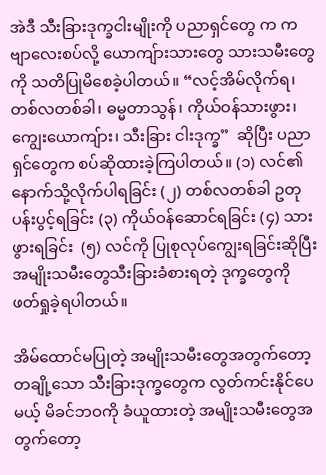အဲဒီ သီးခြားဒုက္ခငါးမျိုးကို ပညာရှင်တွေ က ကဗျာလေးစပ်လို့ ယောကျ်ားသားတွေ သားသမီးတွေကို သတိပြုမိစေခဲ့ပါတယ်။ “လင့်အိမ်လိုက်ရ၊ တစ်လတစ်ခါ၊ ဓမ္မတာသွန်၊ ကိုယ်ဝန်သားဖွား၊ ကျွေးယောကျ်ား၊ သီးခြား ငါးဒုက္ခ”  ဆိုပြီး ပညာရှင်တွေက စပ်ဆိုထားခဲ့ကြပါတယ်။ (၁) လင်၏ နောက်သို့လိုက်ပါရခြင်း (၂) တစ်လတစ်ခါ ဥတုပန်းပွင့်ရခြင်း (၃) ကိုယ်ဝန်ဆောင်ရခြင်း (၄) သားဖွားရခြင်း  (၅) လင်ကို ပြုစုလုပ်ကျွေးရခြင်းဆိုပြီး အမျိုးသမီးတွေသီးခြားခံစားရတဲ့ ဒုက္ခတွေကို ဖတ်ရှုခဲ့ရပါတယ်။

အိမ်ထောင်မပြုတဲ့ အမျိုးသမီးတွေအတွက်တော့ တချို့သော သီးခြားဒုက္ခတွေက လွတ်ကင်းနိုင်ပေမယ့် မိခင်ဘဝကို ခံယူထားတဲ့ အမျိုးသမီးတွေအတွက်တော့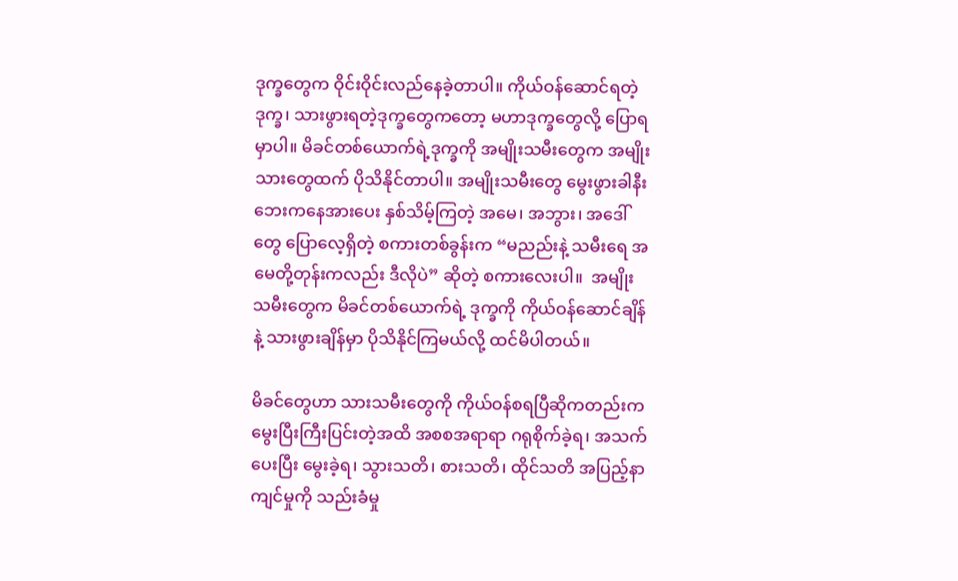ဒုက္ခတွေက ဝိုင်းဝိုင်းလည်နေခဲ့တာပါ။ ကိုယ်ဝန်ဆောင်ရတဲ့ဒုက္ခ၊ သားဖွားရတဲ့ဒုက္ခတွေကတော့ မဟာဒုက္ခတွေလို့ ပြောရမှာပါ။ မိခင်တစ်ယောက်ရဲ့ဒုက္ခကို အမျိုးသမီးတွေက အမျိုးသားတွေထက် ပိုသိနိုင်တာပါ။ အမျိုးသမီးတွေ မွေးဖွားခါနီး ဘေးကနေအားပေး နှစ်သိမ့်ကြတဲ့ အမေ၊ အဘွား၊ အဒေါ်တွေ ပြောလေ့ရှိတဲ့ စကားတစ်ခွန်းက “မညည်းနဲ့ သမီးရေ အမေတို့တုန်းကလည်း ဒီလိုပဲ” ဆိုတဲ့ စကားလေးပါ။  အမျိုးသမီးတွေက မိခင်တစ်ယောက်ရဲ့ ဒုက္ခကို ကိုယ်ဝန်ဆောင်ချိန်နဲ့ သားဖွားချိန်မှာ ပိုသိနိုင်ကြမယ်လို့ ထင်မိပါတယ်။

မိခင်တွေဟာ သားသမီးတွေကို ကိုယ်ဝန်စရပြီဆိုကတည်းက မွေးပြီးကြီးပြင်းတဲ့အထိ အစစအရာရာ ဂရုစိုက်ခဲ့ရ၊ အသက်ပေးပြီး မွေးခဲ့ရ၊ သွားသတိ၊ စားသတိ၊ ထိုင်သတိ အပြည့်နာကျင်မှုကို သည်းခံမှု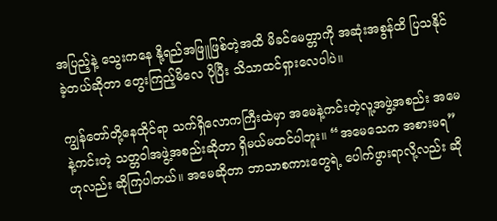အပြည့်နဲ့ သွေးကနေ နို့ရည်အဖြူဖြစ်တဲ့အထိ မိခင်မေတ္တာကို အဆုံးအစွန်ထိ ပြသနိုင်ခဲ့တယ်ဆိုတာ တွေးကြည့်မိလေ ပိုပြီး သိသာထင်ရှားလေပါပဲ။

ကျွန်တော်တို့နေထိုင်ရာ သက်ရှိလောကကြီးထဲမှာ အမေနဲ့ကင်းတဲ့လူ့အဖွဲ့အစည်း အမေနဲ့ကင်းတဲ့ သတ္တဝါအဖွဲ့အစည်းဆိုတာ ရှိမယ်မထင်ပါဘူး။ “အမေသေက အစားမရ” ဟုလည်း ဆိုကြပါတယ်။ အမေဆိုတာ ဘာသာစကားတွေရဲ့ ပေါက်ဖွားရာလို့လည်း ဆို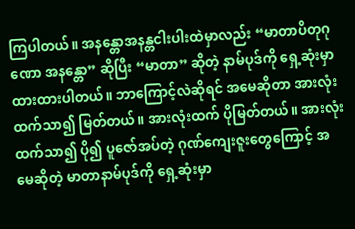ကြပါတယ်။ အနန္တောအနန္တငါးပါးထဲမှာလည်း “မာတာပိတုဂုဏော အနန္တော” ဆိုပြီး “မာတာ” ဆိုတဲ့ နာမ်ပုဒ်ကို ရှေ့ဆုံးမှာ ထားထားပါတယ်။ ဘာကြောင့်လဲဆိုရင် အမေဆိုတာ အားလုံးထက်သာ၍ မြတ်တယ်။ အားလုံးထက် ပိုမြတ်တယ်။ အားလုံးထက်သာ၍ ပို၍ ပူဇော်အပ်တဲ့ ဂုဏ်ကျေးဇူးတွေကြောင့် အမေဆိုတဲ့ မာတာနာမ်ပုဒ်ကို ရှေ့ဆုံးမှာ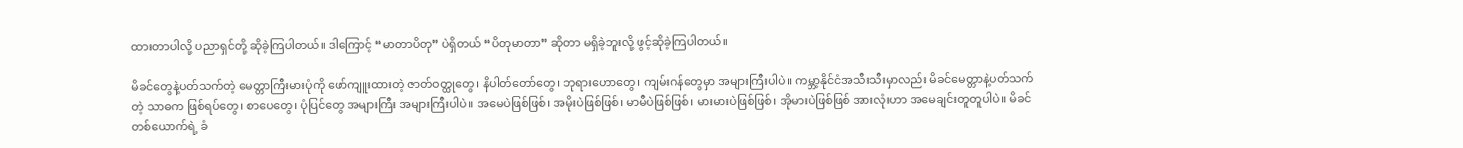ထားတာပါလို့ ပညာရှင်တို့ ဆိုခဲ့ကြပါတယ်။ ဒါကြောင့် “မာတာပိတု” ပဲရှိတယ် “ပိတုမာတာ” ဆိုတာ မရှိခဲ့ဘူးလို့ ဖွင့်ဆိုခဲ့ကြပါတယ်။

မိခင်တွေနဲ့ပတ်သက်တဲ့ မေတ္တာကြီးမားပုံကို ဖော်ကျူးထားတဲ့ ဇာတ်ဝတ္ထုတွေ၊ နိပါတ်တော်တွေ၊ ဘုရားဟောတွေ၊ ကျမ်းဂန်တွေမှာ အများကြီးပါပဲ။ ကမ္ဘာ့နိုင်ငံအသီးသီးမှာလည်း မိခင်မေတ္တာနဲ့ပတ်သက်တဲ့ သာဓက ဖြစ်ရပ်တွေ၊ စာပေတွေ၊ ပုံပြင်တွေ အများကြီး အများကြီးပါပဲ။ အမေပဲဖြစ်ဖြစ်၊ အမိုးပဲဖြစ်ဖြစ်၊ မာမီပဲဖြစ်ဖြစ်၊ မားမားပဲဖြစ်ဖြစ်၊ အိုမားပဲဖြစ်ဖြစ် အားလုံးဟာ အမေချင်းတူတူပါပဲ။ မိခင်တစ်ယောက်ရဲ့ ခံ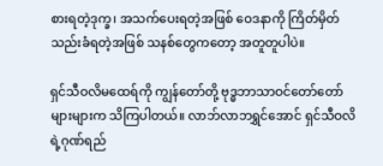စားရတဲ့ဒုက္ခ၊ အသက်ပေးရတဲ့အဖြစ် ဝေဒနာကို ကြိတ်မှိတ်သည်းခံရတဲ့အဖြစ် သနစ်တွေကတော့ အတူတူပါပဲ။

ရှင်သီဝလိမထေရ်ကို ကျွန်တော်တို့ ဗုဒ္ဓဘာသာဝင်တော်တော်များများက သိကြပါတယ်။ လာဘ်လာဘရွှင်အောင် ရှင်သီဝလိရဲ့ဂုဏ်ရည်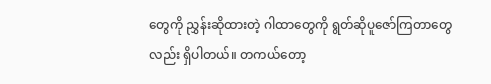တွေကို ညွှန်းဆိုထားတဲ့ ဂါထာတွေကို ရွတ်ဆိုပူဇော်ကြတာတွေလည်း ရှိပါတယ်။ တကယ်တော့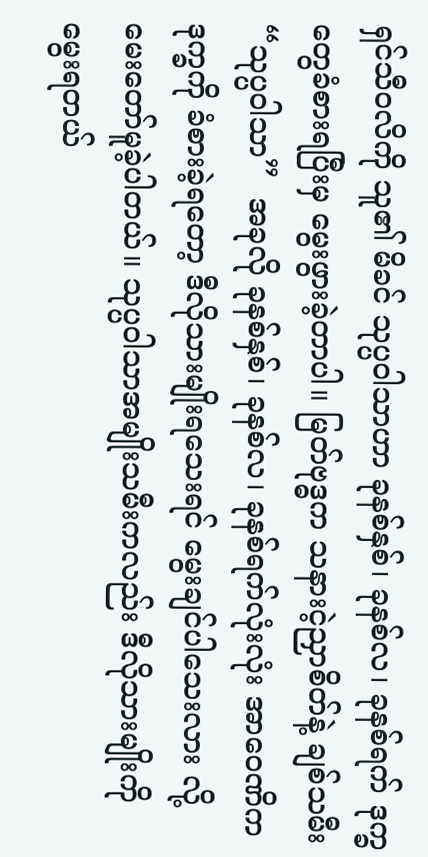ရှင်သီဝလိကို သူ၏ မိခင် သုပ္ပဝါသာဟာ ခုနစ်နှစ်၊ ခုနစ်လ၊ ခုနစ်ရက် ဒုက္ခတွေခံစားရပြီးမှ မွေးဖွားခဲ့တာပါ။ မြတ်ဗုဒ္ဓက သနားငဲ့ညှာစိတ်နဲ့ ချစ်သမီး “သုပ္ပဝါသာ”  အခုလို ခုနစ်နှစ်၊ ခုနစ်လ၊ ခုနစ်ရက်လုံးလုံး အာဝေဏိကဒုက္ခကို ခံစားခဲ့ရတော့ ဒီလိုသားမျိုးရသေးရင် မွေးချင်ပါသေးလား လို့  မေးတော်မူခဲ့ပါတယ်။ သုပ္ပဝါသာအမျိုးသမီးကလည်း ဒီလိုသားမျိုးကို မွေးရတယ်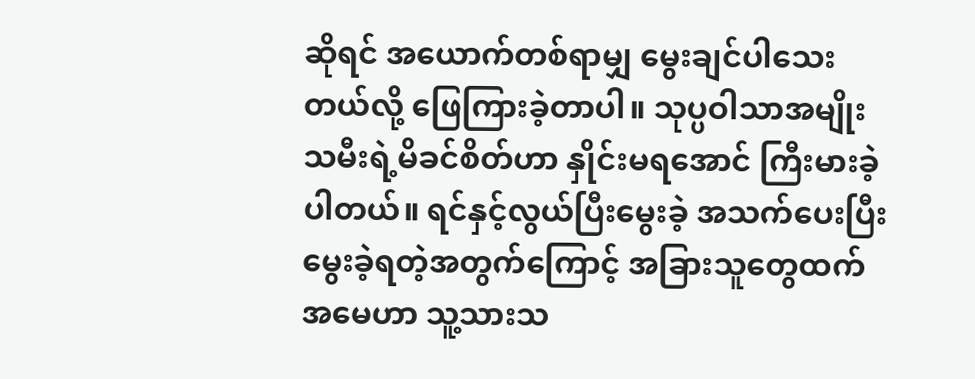ဆိုရင် အယောက်တစ်ရာမျှ မွေးချင်ပါသေးတယ်လို့ ဖြေကြားခဲ့တာပါ။ သုပ္ပဝါသာအမျိုးသမီးရဲ့မိခင်စိတ်ဟာ နှိုင်းမရအောင် ကြီးမားခဲ့ပါတယ်။ ရင်နှင့်လွယ်ပြီးမွေးခဲ့ အသက်ပေးပြီး မွေးခဲ့ရတဲ့အတွက်ကြောင့် အခြားသူတွေထက် အမေဟာ သူ့သားသ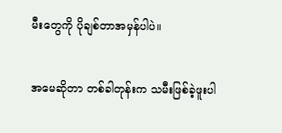မီးတွေကို ပိုချစ်တာအမှန်ပါပဲ။

အမေဆိုတာ တစ်ခါတုန်းက သမီးဖြစ်ခဲ့ဖူးပါ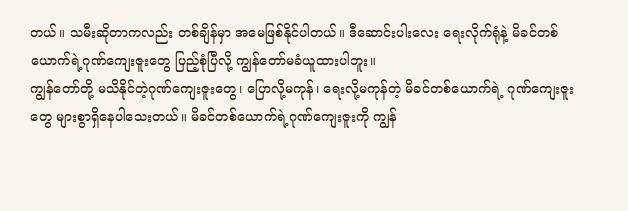တယ်။ သမီးဆိုတာကလည်း တစ်ချိန်မှာ အမေဖြစ်နိုင်ပါတယ်။ ဒီဆောင်းပါးလေး ရေးလိုက်ရုံနဲ့ မိခင်တစ်ယောက်ရဲ့ဂုဏ်ကျေးဇူးတွေ ပြည့်စုံပြီလို့ ကျွန်တော်မခံယူထားပါဘူး။
ကျွန်တော်တို့ မသိနိုင်တဲ့ဂုဏ်ကျေးဇူးတွေ၊ ပြောလို့မကုန်၊ ရေးလို့မကုန်တဲ့ မိခင်တစ်ယောက်ရဲ့ ဂုဏ်ကျေးဇူးတွေ များစွာရှိနေပါသေးတယ်။ မိခင်တစ်ယောက်ရဲ့ဂုဏ်ကျေးဇူးကို ကျွန်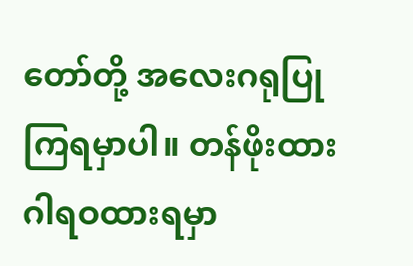တော်တို့ အလေးဂရုပြုကြရမှာပါ။ တန်ဖိုးထားဂါရဝထားရမှာ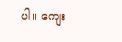ပါ။ ကျေး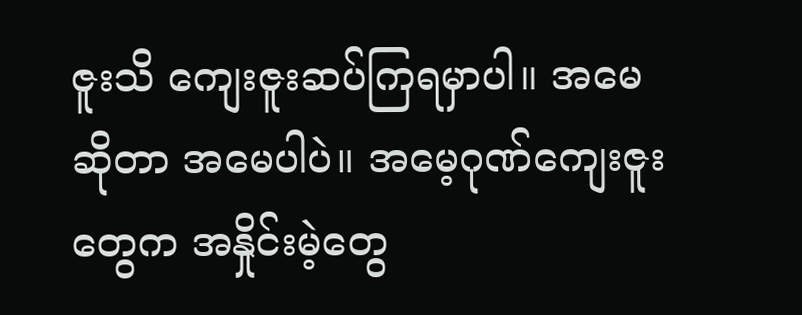ဇူးသိ ကျေးဇူးဆပ်ကြရမှာပါ။ အမေဆိုတာ အမေပါပဲ။ အမေ့ဂုဏ်ကျေးဇူးတွေက အနှိုင်းမဲ့တွေ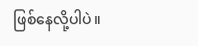ဖြစ်နေလို့ပါပဲ။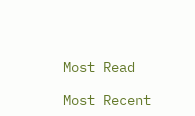Most Read

Most Recent